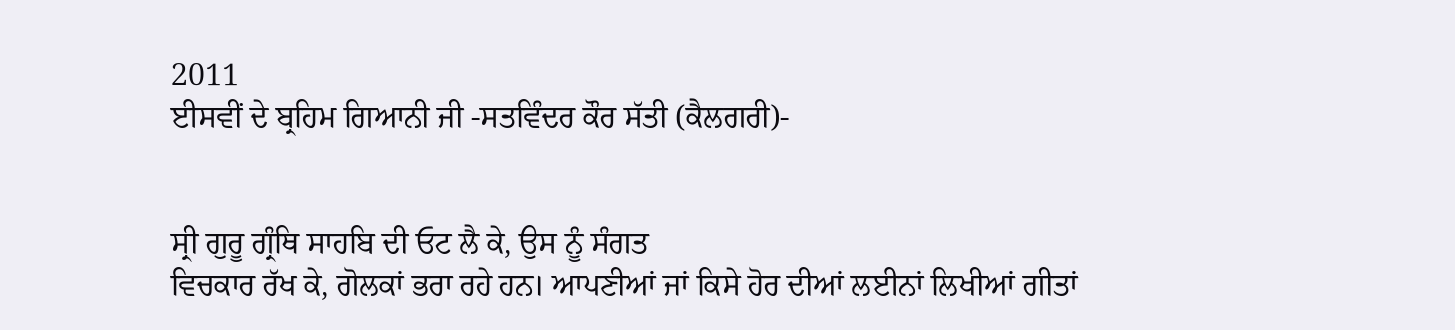2011
ਈਸਵੀਂ ਦੇ ਬ੍ਰਹਿਮ ਗਿਆਨੀ ਜੀ -ਸਤਵਿੰਦਰ ਕੌਰ ਸੱਤੀ (ਕੈਲਗਰੀ)-


ਸ੍ਰੀ ਗੁਰੂ ਗ੍ਰੰਥਿ ਸਾਹਬਿ ਦੀ ਓਟ ਲੈ ਕੇ, ਉਸ ਨੂੰ ਸੰਗਤ
ਵਿਚਕਾਰ ਰੱਖ ਕੇ, ਗੋਲਕਾਂ ਭਰਾ ਰਹੇ ਹਨ। ਆਪਣੀਆਂ ਜਾਂ ਕਿਸੇ ਹੋਰ ਦੀਆਂ ਲਈਨਾਂ ਲਿਖੀਆਂ ਗੀਤਾਂ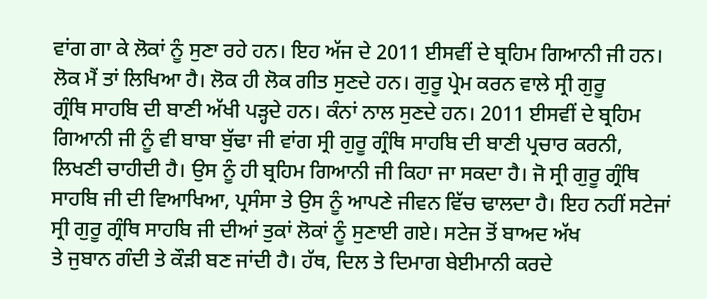ਵਾਂਗ ਗਾ ਕੇ ਲੋਕਾਂ ਨੂੰ ਸੁਣਾ ਰਹੇ ਹਨ। ਇਹ ਅੱਜ ਦੇ 2011 ਈਸਵੀਂ ਦੇ ਬ੍ਰਹਿਮ ਗਿਆਨੀ ਜੀ ਹਨ।
ਲੋਕ ਮੈਂ ਤਾਂ ਲਿਖਿਆ ਹੈ। ਲੋਕ ਹੀ ਲੋਕ ਗੀਤ ਸੁਣਦੇ ਹਨ। ਗੁਰੂ ਪ੍ਰੇਮ ਕਰਨ ਵਾਲੇ ਸ੍ਰੀ ਗੁਰੂ
ਗ੍ਰੰਥਿ ਸਾਹਬਿ ਦੀ ਬਾਣੀ ਅੱਖੀ ਪੜ੍ਹਦੇ ਹਨ। ਕੰਨਾਂ ਨਾਲ ਸੁਣਦੇ ਹਨ। 2011 ਈਸਵੀਂ ਦੇ ਬ੍ਰਹਿਮ
ਗਿਆਨੀ ਜੀ ਨੂੰ ਵੀ ਬਾਬਾ ਬੁੱਢਾ ਜੀ ਵਾਂਗ ਸ੍ਰੀ ਗੁਰੂ ਗ੍ਰੰਥਿ ਸਾਹਬਿ ਦੀ ਬਾਣੀ ਪ੍ਰਚਾਰ ਕਰਨੀ,
ਲਿਖਣੀ ਚਾਹੀਦੀ ਹੈ। ਉਸ ਨੂੰ ਹੀ ਬ੍ਰਹਿਮ ਗਿਆਨੀ ਜੀ ਕਿਹਾ ਜਾ ਸਕਦਾ ਹੈ। ਜੋ ਸ੍ਰੀ ਗੁਰੂ ਗ੍ਰੰਥਿ
ਸਾਹਬਿ ਜੀ ਦੀ ਵਿਆਖਿਆ, ਪ੍ਰਸੰਸਾ ਤੇ ਉਸ ਨੂੰ ਆਪਣੇ ਜੀਵਨ ਵਿੱਚ ਢਾਲਦਾ ਹੈ। ਇਹ ਨਹੀਂ ਸਟੇਜਾਂ
ਸ੍ਰੀ ਗੁਰੂ ਗ੍ਰੰਥਿ ਸਾਹਬਿ ਜੀ ਦੀਆਂ ਤੁਕਾਂ ਲੋਕਾਂ ਨੂੰ ਸੁਣਾਈ ਗਏ। ਸਟੇਜ ਤੋਂ ਬਾਅਦ ਅੱਖ
ਤੇ ਜੁਬਾਨ ਗੰਦੀ ਤੇ ਕੌੜੀ ਬਣ ਜਾਂਦੀ ਹੈ। ਹੱਥ, ਦਿਲ ਤੇ ਦਿਮਾਗ ਬੇਈਮਾਨੀ ਕਰਦੇ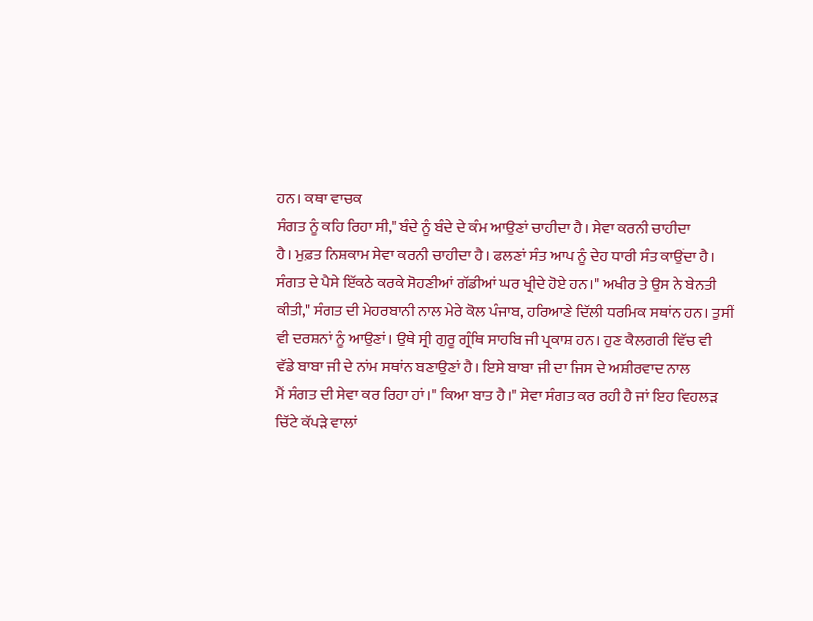ਹਨ। ਕਥਾ ਵਾਚਕ
ਸੰਗਤ ਨੂੰ ਕਹਿ ਰਿਹਾ ਸੀ," ਬੰਦੇ ਨੂੰ ਬੰਦੇ ਦੇ ਕੰਮ ਆਉਣਾਂ ਚਾਹੀਦਾ ਹੈ। ਸੇਵਾ ਕਰਨੀ ਚਾਹੀਦਾ
ਹੈ। ਮੁਫ਼ਤ ਨਿਸ਼ਕਾਮ ਸੇਵਾ ਕਰਨੀ ਚਾਹੀਦਾ ਹੈ। ਫਲਣਾਂ ਸੰਤ ਆਪ ਨੂੰ ਦੇਹ ਧਾਰੀ ਸੰਤ ਕਾਉਂਦਾ ਹੈ।
ਸੰਗਤ ਦੇ ਪੈਸੇ ਇੱਕਠੇ ਕਰਕੇ ਸੋਹਣੀਆਂ ਗੱਡੀਆਂ ਘਰ ਖ੍ਰੀਦੇ ਹੋਏ ਹਨ।" ਅਖੀਰ ਤੇ ਉਸ ਨੇ ਬੇਨਤੀ
ਕੀਤੀ," ਸੰਗਤ ਦੀ ਮੇਹਰਬਾਨੀ ਨਾਲ ਮੇਰੇ ਕੋਲ ਪੰਜਾਬ, ਹਰਿਆਣੇ ਦਿੱਲੀ ਧਰਮਿਕ ਸਥਾਂਨ ਹਨ। ਤੁਸੀਂ
ਵੀ ਦਰਸ਼ਨਾਂ ਨੂੰ ਆਉਣਾਂ। ਉਥੇ ਸ੍ਰੀ ਗੁਰੂ ਗ੍ਰੰਥਿ ਸਾਹਬਿ ਜੀ ਪ੍ਰਕਾਸ਼ ਹਨ। ਹੁਣ ਕੈਲਗਰੀ ਵਿੱਚ ਵੀ
ਵੱਡੇ ਬਾਬਾ ਜੀ ਦੇ ਨਾਂਮ ਸਥਾਂਨ ਬਣਾਉਣਾਂ ਹੈ। ਇਸੇ ਬਾਬਾ ਜੀ ਦਾ ਜਿਸ ਦੇ ਅਸ਼ੀਰਵਾਦ ਨਾਲ
ਮੈਂ ਸੰਗਤ ਦੀ ਸੇਵਾ ਕਰ ਰਿਹਾ ਹਾਂ।" ਕਿਆ ਬਾਤ ਹੈ।" ਸੇਵਾ ਸੰਗਤ ਕਰ ਰਹੀ ਹੈ ਜਾਂ ਇਹ ਵਿਹਲੜ
ਚਿੱਟੇ ਕੱਪੜੇ ਵਾਲਾਂ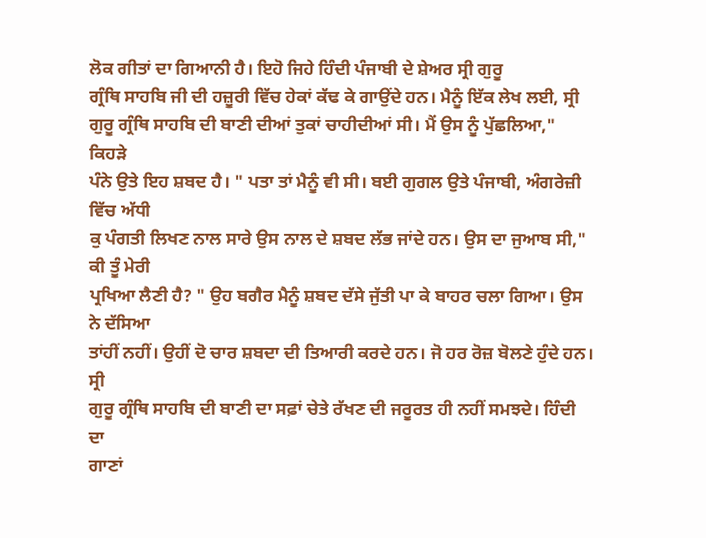ਲੋਕ ਗੀਤਾਂ ਦਾ ਗਿਆਨੀ ਹੈ। ਇਹੋ ਜਿਹੇ ਹਿੰਦੀ ਪੰਜਾਬੀ ਦੇ ਸ਼ੇਅਰ ਸ੍ਰੀ ਗੁਰੂ
ਗ੍ਰੰਥਿ ਸਾਹਬਿ ਜੀ ਦੀ ਹਜ਼ੂਰੀ ਵਿੱਚ ਹੇਕਾਂ ਕੱਢ ਕੇ ਗਾਉਂਦੇ ਹਨ। ਮੈਨੂੰ ਇੱਕ ਲੇਖ ਲਈ, ਸ੍ਰੀ
ਗੁਰੂ ਗ੍ਰੰਥਿ ਸਾਹਬਿ ਦੀ ਬਾਣੀ ਦੀਆਂ ਤੁਕਾਂ ਚਾਹੀਦੀਆਂ ਸੀ। ਮੈਂ ਉਸ ਨੂੰ ਪੁੱਛਲਿਆ," ਕਿਹੜੇ
ਪੰਨੇ ਉਤੇ ਇਹ ਸ਼ਬਦ ਹੈ। " ਪਤਾ ਤਾਂ ਮੈਨੂੰ ਵੀ ਸੀ। ਬਈ ਗੁਗਲ ਉਤੇ ਪੰਜਾਬੀ, ਅੰਗਰੇਜ਼ੀ ਵਿੱਚ ਅੱਧੀ
ਕੁ ਪੰਗਤੀ ਲਿਖਣ ਨਾਲ ਸਾਰੇ ਉਸ ਨਾਲ ਦੇ ਸ਼ਬਦ ਲੱਭ ਜਾਂਦੇ ਹਨ। ਉਸ ਦਾ ਜੁਆਬ ਸੀ," ਕੀ ਤੂੰ ਮੇਰੀ
ਪ੍ਰਖਿਆ ਲੈਣੀ ਹੈ? " ਉਹ ਬਗੈਰ ਮੈਨੂੰ ਸ਼ਬਦ ਦੱਸੇ ਜੁੱਤੀ ਪਾ ਕੇ ਬਾਹਰ ਚਲਾ ਗਿਆ। ਉਸ ਨੇ ਦੱਸਿਆ
ਤਾਂਹੀਂ ਨਹੀਂ। ਉਹੀਂ ਦੋ ਚਾਰ ਸ਼ਬਦਾ ਦੀ ਤਿਆਰੀ ਕਰਦੇ ਹਨ। ਜੋ ਹਰ ਰੋਜ਼ ਬੋਲਣੇ ਹੁੰਦੇ ਹਨ। ਸ੍ਰੀ
ਗੁਰੂ ਗ੍ਰੰਥਿ ਸਾਹਬਿ ਦੀ ਬਾਣੀ ਦਾ ਸਫ਼ਾਂ ਚੇਤੇ ਰੱਖਣ ਦੀ ਜਰੂਰਤ ਹੀ ਨਹੀਂ ਸਮਝਦੇ। ਹਿੰਦੀ ਦਾ
ਗਾਣਾਂ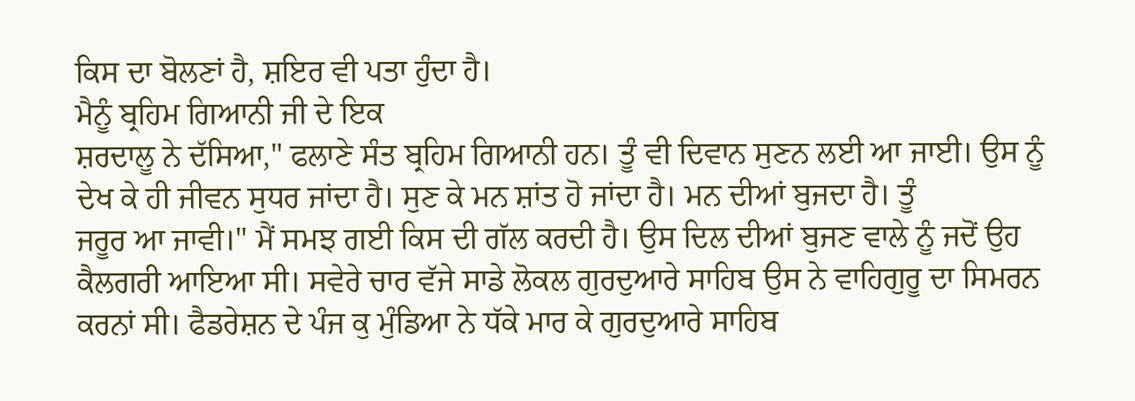ਕਿਸ ਦਾ ਬੋਲਣਾਂ ਹੈ, ਸ਼ਇਰ ਵੀ ਪਤਾ ਹੁੰਦਾ ਹੈ।
ਮੈਨੂੰ ਬ੍ਰਹਿਮ ਗਿਆਨੀ ਜੀ ਦੇ ਇਕ
ਸ਼ਰਦਾਲੂ ਨੇ ਦੱਸਿਆ," ਫਲਾਣੇ ਸੰਤ ਬ੍ਰਹਿਮ ਗਿਆਨੀ ਹਨ। ਤੂੰ ਵੀ ਦਿਵਾਨ ਸੁਣਨ ਲਈ ਆ ਜਾਈ। ਉਸ ਨੂੰ
ਦੇਖ ਕੇ ਹੀ ਜੀਵਨ ਸੁਧਰ ਜਾਂਦਾ ਹੈ। ਸੁਣ ਕੇ ਮਨ ਸ਼ਾਂਤ ਹੋ ਜਾਂਦਾ ਹੈ। ਮਨ ਦੀਆਂ ਬੁਜਦਾ ਹੈ। ਤੂੰ
ਜਰੂਰ ਆ ਜਾਵੀ।" ਮੈਂ ਸਮਝ ਗਈ ਕਿਸ ਦੀ ਗੱਲ ਕਰਦੀ ਹੈ। ਉਸ ਦਿਲ ਦੀਆਂ ਬੁਜਣ ਵਾਲੇ ਨੂੰ ਜਦੋਂ ਉਹ
ਕੈਲਗਰੀ ਆਇਆ ਸੀ। ਸਵੇਰੇ ਚਾਰ ਵੱਜੇ ਸਾਡੇ ਲੋਕਲ ਗੁਰਦੁਆਰੇ ਸਾਹਿਬ ਉਸ ਨੇ ਵਾਹਿਗੁਰੂ ਦਾ ਸਿਮਰਨ
ਕਰਨਾਂ ਸੀ। ਫੈਡਰੇਸ਼ਨ ਦੇ ਪੰਜ ਕੁ ਮੁੰਡਿਆ ਨੇ ਧੱਕੇ ਮਾਰ ਕੇ ਗੁਰਦੁਆਰੇ ਸਾਹਿਬ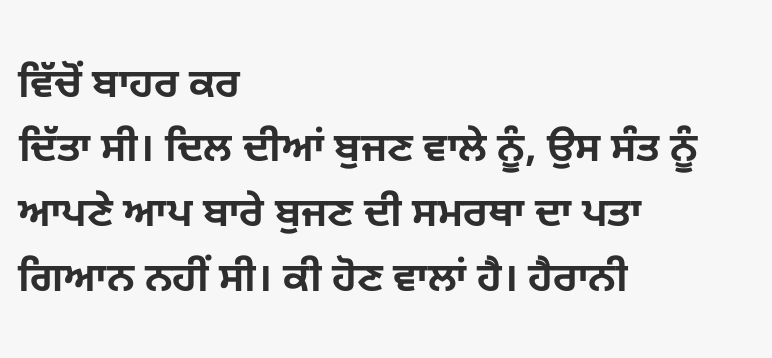ਵਿੱਚੋਂ ਬਾਹਰ ਕਰ
ਦਿੱਤਾ ਸੀ। ਦਿਲ ਦੀਆਂ ਬੁਜਣ ਵਾਲੇ ਨੂੰ, ਉਸ ਸੰਤ ਨੂੰ ਆਪਣੇ ਆਪ ਬਾਰੇ ਬੁਜਣ ਦੀ ਸਮਰਥਾ ਦਾ ਪਤਾ
ਗਿਆਨ ਨਹੀਂ ਸੀ। ਕੀ ਹੋਣ ਵਾਲਾਂ ਹੈ। ਹੈਰਾਨੀ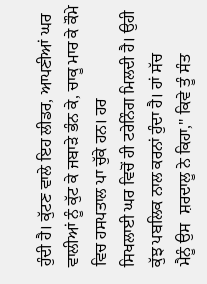ਹੁੰਦੀ ਹੈ। ਕੁੱਟਣ ਵਾਲੇ ਇਹ ਲੀਡਰ, ਆਪਣੀਆਂ ਘਰ
ਵਾਲੀਆਂ ਨੂੰ ਕੁੱਟ ਕੇ ਜਬਾੜੇ ਭੰਨ ਕੇ, ਚਾਕੂ ਮਾਰ ਕੇ ਕੌਮੇ ਵਿਚ ਹਸਪਤਾਲ ਪਾ ਚੁੱਕੇ ਹਨ। ਹਰ
ਸਿਖਲਾਈ ਘਰ ਵਿਚੋਂ ਹੀ ਟਰੇਨਿੰਗ ਮਿਲਦੀ ਹੈ। ਉਹੀ ਕੁੱਝ ਪਬਲਿਕ ਨਾਲ ਕਰਨਾਂ ਹੁੰਦਾ ਹੈ। ਹਾਂ ਸੱਚ
ਮੈਨੂੰ ਉਸ  ਸ਼ਰਦਾਲੂ ਨੇ ਕਿਹਾ," ਕਿਵੇ ਤੂੰ ਸੰਤ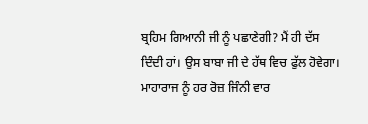ਬ੍ਰਹਿਮ ਗਿਆਨੀ ਜੀ ਨੂੰ ਪਛਾਣੇਗੀ? ਮੈਂ ਹੀ ਦੱਸ
ਦਿੰਦੀ ਹਾਂ। ਉਸ ਬਾਬਾ ਜੀ ਦੇ ਹੱਥ ਵਿਚ ਫੁੱਲ ਹੋਵੇਗਾ। ਮਾਹਾਰਾਜ ਨੂੰ ਹਰ ਰੋਜ਼ ਜਿੰਨੀ ਵਾਰ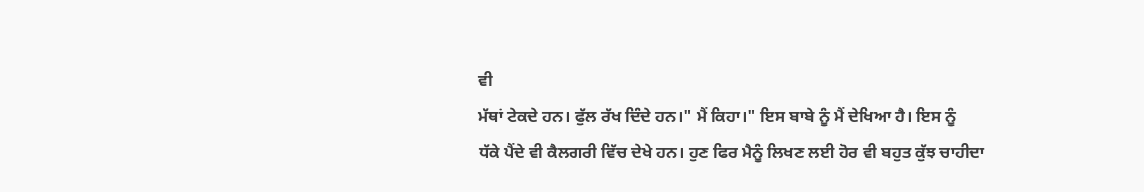ਵੀ
ਮੱਥਾਂ ਟੇਕਦੇ ਹਨ। ਫੁੱਲ ਰੱਖ ਦਿੰਦੇ ਹਨ।" ਮੈਂ ਕਿਹਾ।" ਇਸ ਬਾਬੇ ਨੂੰ ਮੈਂ ਦੇਖਿਆ ਹੈ। ਇਸ ਨੂੰ
ਧੱਕੇ ਪੈਂਦੇ ਵੀ ਕੈਲਗਰੀ ਵਿੱਚ ਦੇਖੇ ਹਨ। ਹੁਣ ਫਿਰ ਮੈਨੂੰ ਲਿਖਣ ਲਈ ਹੋਰ ਵੀ ਬਹੁਤ ਕੁੱਝ ਚਾਹੀਦਾ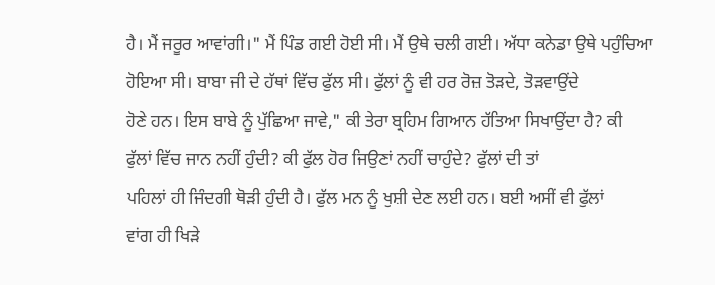ਹੈ। ਮੈਂ ਜਰੂਰ ਆਵਾਂਗੀ।" ਮੈਂ ਪਿੰਡ ਗਈ ਹੋਈ ਸੀ। ਮੈਂ ਉਥੇ ਚਲੀ ਗਈ। ਅੱਧਾ ਕਨੇਡਾ ਉਥੇ ਪਹੁੰਚਿਆ
ਹੋਇਆ ਸੀ। ਬਾਬਾ ਜੀ ਦੇ ਹੱਥਾਂ ਵਿੱਚ ਫੁੱਲ ਸੀ। ਫੁੱਲਾਂ ਨੂੰ ਵੀ ਹਰ ਰੋਜ਼ ਤੋੜਦੇ, ਤੋੜਵਾਉਂਦੇ
ਹੋਣੇ ਹਨ। ਇਸ ਬਾਬੇ ਨੂੰ ਪੁੱਛਿਆ ਜਾਵੇ," ਕੀ ਤੇਰਾ ਬ੍ਰਹਿਮ ਗਿਆਨ ਹੱਤਿਆ ਸਿਖਾਉਂਦਾ ਹੈ? ਕੀ
ਫੁੱਲਾਂ ਵਿੱਚ ਜਾਨ ਨਹੀਂ ਹੁੰਦੀ? ਕੀ ਫੁੱਲ ਹੋਰ ਜਿਉਣਾਂ ਨਹੀਂ ਚਾਹੁੰਦੇ? ਫੁੱਲਾਂ ਦੀ ਤਾਂ
ਪਹਿਲਾਂ ਹੀ ਜਿੰਦਗੀ ਥੋੜੀ ਹੁੰਦੀ ਹੈ। ਫੁੱਲ ਮਨ ਨੂੰ ਖੁਸ਼ੀ ਦੇਣ ਲਈ ਹਨ। ਬਈ ਅਸੀਂ ਵੀ ਫੁੱਲਾਂ
ਵਾਂਗ ਹੀ ਖਿੜੇ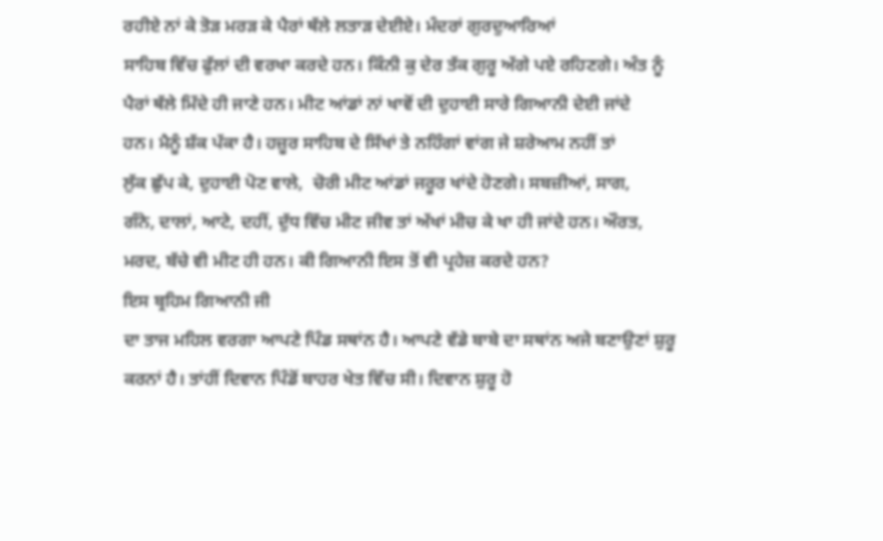ਰਹੀਏ ਨਾਂ ਕੇ ਤੋੜ ਮਰੜ ਕੇ ਪੈਰਾਂ ਥੱਲੇ ਲਤਾੜ ਦੇਈਏ। ਮੰਦਰਾਂ ਗੁਰਦੁਆਰਿਆਂ
ਸਾਹਿਬ ਵਿੱਚ ਫੁੱਲਾਂ ਦੀ ਵਰਖਾ ਕਰਦੇ ਹਨ। ਕਿੰਨੀ ਕੁ ਦੇਰ ਤੱਕ ਗੁਰੂ ਅੱਗੇ ਪਏ ਰਹਿਣਗੇ। ਅੰਤ ਨੂੰ
ਪੈਰਾਂ ਥੱਲੇ ਮਿੱਦੇ ਹੀ ਜਾਣੇ ਹਨ। ਮੀਟ ਆਂਡਾਂ ਨਾਂ ਖਾਵੋਂ ਦੀ ਦੁਹਾਈ ਸਾਰੇ ਗਿਆਨੀ ਦੇਈ ਜਾਂਦੇ
ਹਨ। ਮੈਨੂੰ ਸ਼ੱਕ ਪੱਕਾ ਹੈ। ਹਜ਼ੂਰ ਸਾਹਿਬ ਦੇ ਸਿੱਖਾਂ ਤੇ ਨਹਿੰਗਾਂ ਵਾਂਗ ਜੇ ਸ਼ਰੇਆਮ ਨਹੀਂ ਤਾਂ
ਲੁੱਕ ਛੁੱਪ ਕੇ, ਦੁਹਾਈ ਪੋਣ ਵਾਲੇ,  ਚੋਰੀ ਮੀਟ ਆਂਡਾਂ ਜਰੂਰ ਖਾਂਦੇ ਹੋਣਗੇ। ਸਬਜ਼ੀਆਂ, ਸਾਗ,
ਗੰਨੇ, ਦਾਲਾਂ, ਆਟੇ, ਦਹੀਂ, ਦੁੱਧ ਵਿੱਚ ਮੀਟ ਜੀਵ ਤਾਂ ਅੱਖਾਂ ਮੀਚ ਕੇ ਖਾ ਹੀ ਜਾਂਦੇ ਹਨ। ਔਰਤ,
ਮਰਦ, ਬੱਚੇ ਵੀ ਮੀਟ ਹੀ ਹਨ। ਕੀ ਗਿਆਨੀ ਇਸ ਤੋਂ ਵੀ ਪ੍ਰਹੇਜ਼ ਕਰਦੇ ਹਨ?
ਇਸ ਬ੍ਰਹਿਮ ਗਿਆਨੀ ਜੀ
ਦਾ ਤਾਜ ਮਹਿਲ ਵਰਗਾ ਆਪਣੇ ਪਿੰਡ ਸਥਾਂਨ ਹੈ। ਆਪਣੇ ਵੱਡੇ ਬਾਬੇ ਦਾ ਸਥਾਂਨ ਅਜੇ ਬਣਾਉਣਾਂ ਸ਼ੁਰੂ
ਕਰਨਾਂ ਹੈ। ਤਾਂਹੀਂ ਦਿਵਾਨ ਪਿੰਡੋਂ ਬਾਹਰ ਖੇਤ ਵਿੱਚ ਸੀ। ਦਿਵਾਨ ਸ਼ੁਰੂ ਹੋ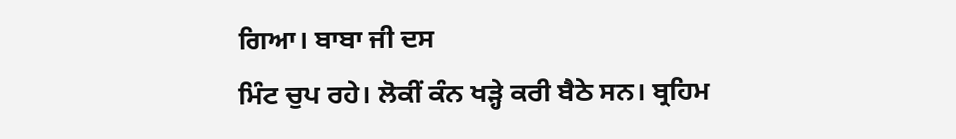ਗਿਆ। ਬਾਬਾ ਜੀ ਦਸ
ਮਿੰਟ ਚੁਪ ਰਹੇ। ਲੋਕੀਂ ਕੰਨ ਖੜ੍ਹੇ ਕਰੀ ਬੈਠੇ ਸਨ। ਬ੍ਰਹਿਮ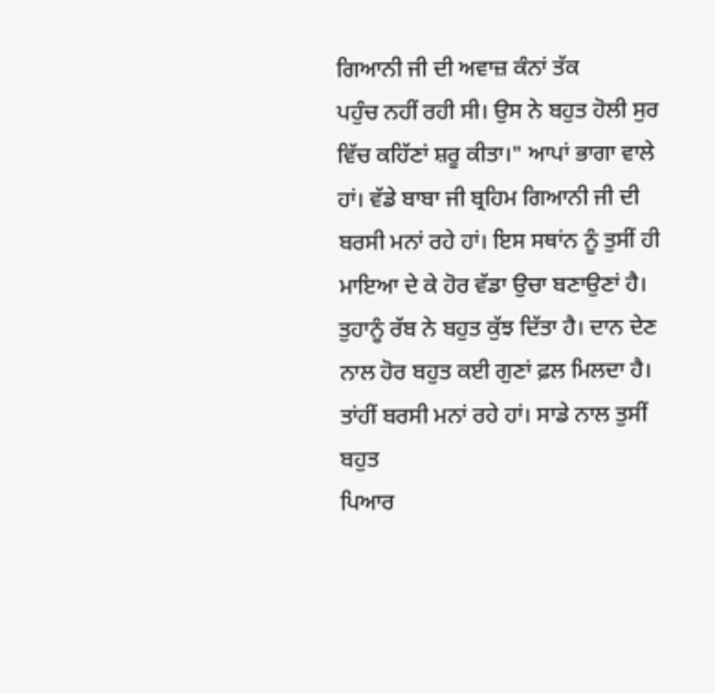ਗਿਆਨੀ ਜੀ ਦੀ ਅਵਾਜ਼ ਕੰਨਾਂ ਤੱਕ
ਪਹੁੰਚ ਨਹੀਂ ਰਹੀ ਸੀ। ਉਸ ਨੇ ਬਹੁਤ ਹੋਲੀ ਸੁਰ ਵਿੱਚ ਕਹਿੱਣਾਂ ਸ਼ਰੂ ਕੀਤਾ।" ਆਪਾਂ ਭਾਗਾ ਵਾਲੇ
ਹਾਂ। ਵੱਡੇ ਬਾਬਾ ਜੀ ਬ੍ਰਹਿਮ ਗਿਆਨੀ ਜੀ ਦੀ ਬਰਸੀ ਮਨਾਂ ਰਹੇ ਹਾਂ। ਇਸ ਸਥਾਂਨ ਨੂੰ ਤੁਸੀਂ ਹੀ
ਮਾਇਆ ਦੇ ਕੇ ਹੋਰ ਵੱਡਾ ਉਚਾ ਬਣਾਉਣਾਂ ਹੈ। ਤੁਹਾਨੂੰ ਰੱਬ ਨੇ ਬਹੁਤ ਕੁੱਝ ਦਿੱਤਾ ਹੈ। ਦਾਨ ਦੇਣ
ਨਾਲ ਹੋਰ ਬਹੁਤ ਕਈ ਗੁਣਾਂ ਫ਼ਲ ਮਿਲਦਾ ਹੈ। ਤਾਂਹੀਂ ਬਰਸੀ ਮਨਾਂ ਰਹੇ ਹਾਂ। ਸਾਡੇ ਨਾਲ ਤੁਸੀਂ ਬਹੁਤ
ਪਿਆਰ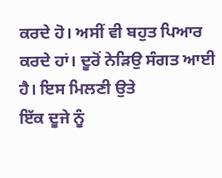ਕਰਦੇ ਹੋ। ਅਸੀਂ ਵੀ ਬਹੁਤ ਪਿਆਰ ਕਰਦੇ ਹਾਂ। ਦੂਰੋਂ ਨੇੜਿਉ ਸੰਗਤ ਆਈ ਹੈ। ਇਸ ਮਿਲਣੀ ਉਤੇ
ਇੱਕ ਦੂਜੇ ਨੂੰ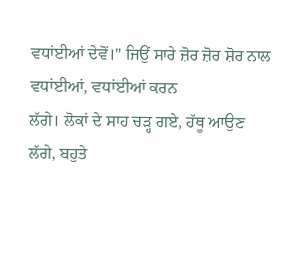ਵਧਾਂਈਆਂ ਦੇਵੋਂ।" ਜਿਉਂ ਸਾਰੇ ਜ਼ੋਰ ਜ਼ੋਰ ਸ਼ੋਰ ਨਾਲ ਵਧਾਂਈਆਂ, ਵਧਾਂਈਆਂ ਕਰਨ
ਲੱਗੇ। ਲੋਕਾਂ ਦੇ ਸਾਹ ਚੜ੍ਹ ਗਏ, ਹੱਥੂ ਆਉਣ ਲੱਗੇ, ਬਹੁਤੇ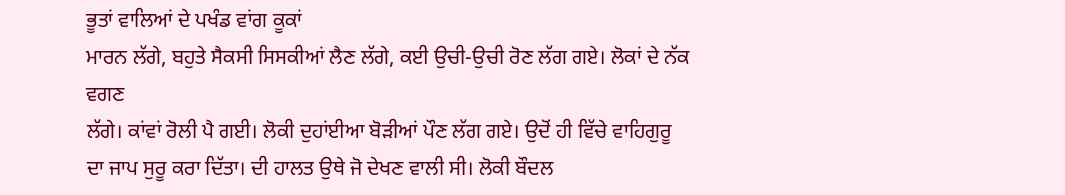ਭੂਤਾਂ ਵਾਲਿਆਂ ਦੇ ਪਖੰਡ ਵਾਂਗ ਕੂਕਾਂ
ਮਾਰਨ ਲੱਗੇ, ਬਹੁਤੇ ਸੈਕਸੀ ਸਿਸਕੀਆਂ ਲੈਣ ਲੱਗੇ, ਕਈ ਉਚੀ-ਉਚੀ ਰੋਣ ਲੱਗ ਗਏ। ਲੋਕਾਂ ਦੇ ਨੱਕ ਵਗਣ
ਲੱਗੇ। ਕਾਂਵਾਂ ਰੋਲੀ ਪੈ ਗਈ। ਲੋਕੀ ਦੁਹਾਂਈਆ ਬੋੜੀਆਂ ਪੌਣ ਲੱਗ ਗਏ। ਉਦੋਂ ਹੀ ਵਿੱਚੇ ਵਾਹਿਗੁਰੂ
ਦਾ ਜਾਪ ਸੁਰੂ ਕਰਾ ਦਿੱਤਾ। ਦੀ ਹਾਲਤ ਉਥੇ ਜੋ ਦੇਖਣ ਵਾਲੀ ਸੀ। ਲੋਕੀ ਬੌਦਲ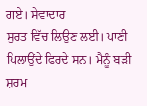ਗਏ। ਸੇਵਾਦਾਰ
ਸੁਰਤ ਵਿੱਚ ਲਿਉਣ ਲਈ। ਪਾਣੀ ਪਿਲਾਉਂਦੇ ਫਿਰਦੇ ਸਨ। ਮੈਨੂੰ ਬੜੀ ਸ਼ਰਮ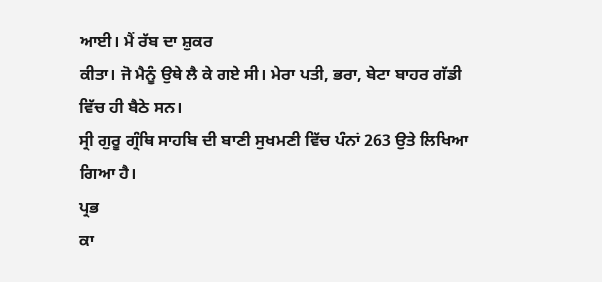ਆਈ। ਮੈਂ ਰੱਬ ਦਾ ਸ਼ੁਕਰ
ਕੀਤਾ। ਜੋ ਮੈਨੂੰ ਉਥੇ ਲੈ ਕੇ ਗਏ ਸੀ। ਮੇਰਾ ਪਤੀ, ਭਰਾ, ਬੇਟਾ ਬਾਹਰ ਗੱਡੀ ਵਿੱਚ ਹੀ ਬੈਠੇ ਸਨ।
ਸ੍ਰੀ ਗੁਰੂ ਗ੍ਰੰਥਿ ਸਾਹਬਿ ਦੀ ਬਾਣੀ ਸੁਖਮਣੀ ਵਿੱਚ ਪੰਨਾਂ 263 ਉਤੇ ਲਿਖਿਆ ਗਿਆ ਹੈ।
ਪ੍ਰਭ
ਕਾ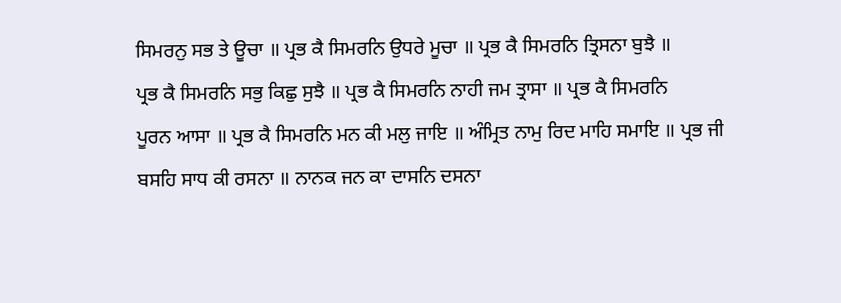ਸਿਮਰਨੁ ਸਭ ਤੇ ਊਚਾ ॥ ਪ੍ਰਭ ਕੈ ਸਿਮਰਨਿ ਉਧਰੇ ਮੂਚਾ ॥ ਪ੍ਰਭ ਕੈ ਸਿਮਰਨਿ ਤ੍ਰਿਸਨਾ ਬੁਝੈ ॥
ਪ੍ਰਭ ਕੈ ਸਿਮਰਨਿ ਸਭੁ ਕਿਛੁ ਸੁਝੈ ॥ ਪ੍ਰਭ ਕੈ ਸਿਮਰਨਿ ਨਾਹੀ ਜਮ ਤ੍ਰਾਸਾ ॥ ਪ੍ਰਭ ਕੈ ਸਿਮਰਨਿ
ਪੂਰਨ ਆਸਾ ॥ ਪ੍ਰਭ ਕੈ ਸਿਮਰਨਿ ਮਨ ਕੀ ਮਲੁ ਜਾਇ ॥ ਅੰਮ੍ਰਿਤ ਨਾਮੁ ਰਿਦ ਮਾਹਿ ਸਮਾਇ ॥ ਪ੍ਰਭ ਜੀ
ਬਸਹਿ ਸਾਧ ਕੀ ਰਸਨਾ ॥ ਨਾਨਕ ਜਨ ਕਾ ਦਾਸਨਿ ਦਸਨਾ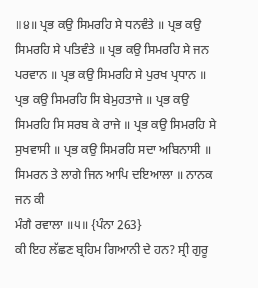॥੪॥ ਪ੍ਰਭ ਕਉ ਸਿਮਰਹਿ ਸੇ ਧਨਵੰਤੇ ॥ ਪ੍ਰਭ ਕਉ
ਸਿਮਰਹਿ ਸੇ ਪਤਿਵੰਤੇ ॥ ਪ੍ਰਭ ਕਉ ਸਿਮਰਹਿ ਸੇ ਜਨ ਪਰਵਾਨ ॥ ਪ੍ਰਭ ਕਉ ਸਿਮਰਹਿ ਸੇ ਪੁਰਖ ਪ੍ਰਧਾਨ ॥
ਪ੍ਰਭ ਕਉ ਸਿਮਰਹਿ ਸਿ ਬੇਮੁਹਤਾਜੇ ॥ ਪ੍ਰਭ ਕਉ ਸਿਮਰਹਿ ਸਿ ਸਰਬ ਕੇ ਰਾਜੇ ॥ ਪ੍ਰਭ ਕਉ ਸਿਮਰਹਿ ਸੇ
ਸੁਖਵਾਸੀ ॥ ਪ੍ਰਭ ਕਉ ਸਿਮਰਹਿ ਸਦਾ ਅਬਿਨਾਸੀ ॥ ਸਿਮਰਨ ਤੇ ਲਾਗੇ ਜਿਨ ਆਪਿ ਦਇਆਲਾ ॥ ਨਾਨਕ ਜਨ ਕੀ
ਮੰਗੈ ਰਵਾਲਾ ॥੫॥ {ਪੰਨਾ 263}
ਕੀ ਇਹ ਲੱਛਣ ਬ੍ਰਹਿਮ ਗਿਆਨੀ ਦੇ ਹਨ? ਸ੍ਰੀ ਗੁਰੂ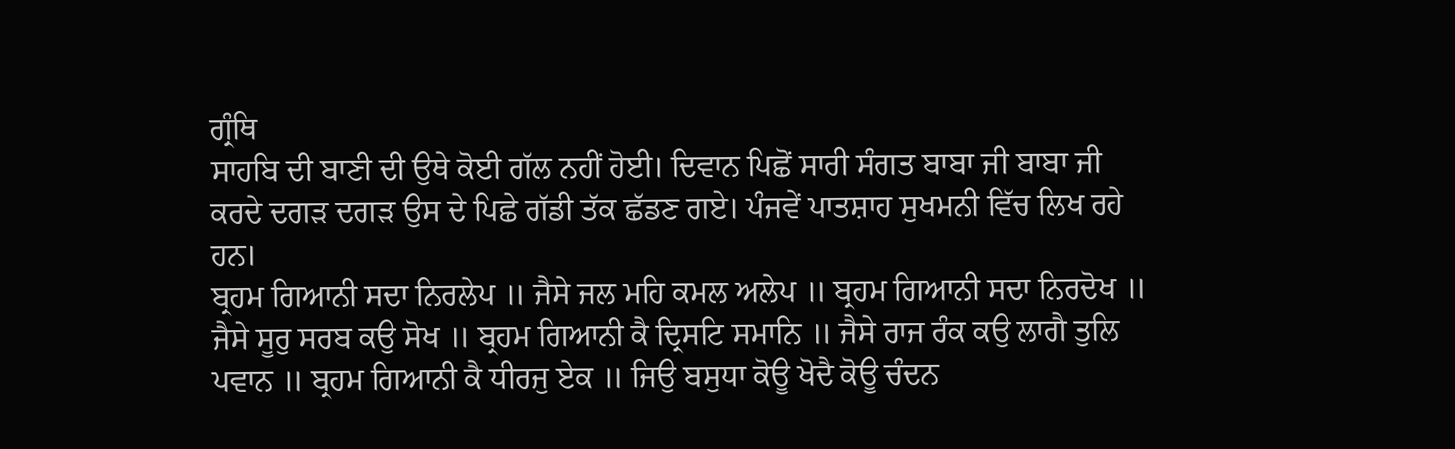ਗ੍ਰੰਥਿ
ਸਾਹਬਿ ਦੀ ਬਾਣੀ ਦੀ ਉਥੇ ਕੋਈ ਗੱਲ ਨਹੀਂ ਹੋਈ। ਦਿਵਾਨ ਪਿਛੋਂ ਸਾਰੀ ਸੰਗਤ ਬਾਬਾ ਜੀ ਬਾਬਾ ਜੀ
ਕਰਦੇ ਦਗੜ ਦਗੜ ਉਸ ਦੇ ਪਿਛੇ ਗੱਡੀ ਤੱਕ ਛੱਡਣ ਗਏ। ਪੰਜਵੇਂ ਪਾਤਸ਼ਾਹ ਸੁਖਮਨੀ ਵਿੱਚ ਲਿਖ ਰਹੇ
ਹਨ।
ਬ੍ਰਹਮ ਗਿਆਨੀ ਸਦਾ ਨਿਰਲੇਪ ॥ ਜੈਸੇ ਜਲ ਮਹਿ ਕਮਲ ਅਲੇਪ ॥ ਬ੍ਰਹਮ ਗਿਆਨੀ ਸਦਾ ਨਿਰਦੋਖ ॥
ਜੈਸੇ ਸੂਰੁ ਸਰਬ ਕਉ ਸੋਖ ॥ ਬ੍ਰਹਮ ਗਿਆਨੀ ਕੈ ਦ੍ਰਿਸਟਿ ਸਮਾਨਿ ॥ ਜੈਸੇ ਰਾਜ ਰੰਕ ਕਉ ਲਾਗੈ ਤੁਲਿ
ਪਵਾਨ ॥ ਬ੍ਰਹਮ ਗਿਆਨੀ ਕੈ ਧੀਰਜੁ ਏਕ ॥ ਜਿਉ ਬਸੁਧਾ ਕੋਊ ਖੋਦੈ ਕੋਊ ਚੰਦਨ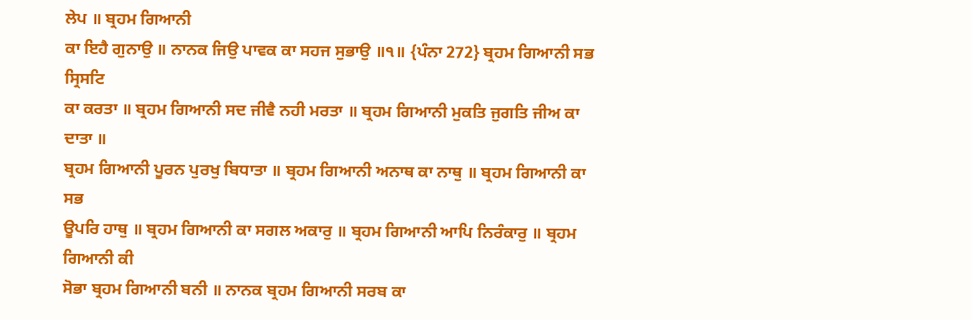ਲੇਪ ॥ ਬ੍ਰਹਮ ਗਿਆਨੀ
ਕਾ ਇਹੈ ਗੁਨਾਉ ॥ ਨਾਨਕ ਜਿਉ ਪਾਵਕ ਕਾ ਸਹਜ ਸੁਭਾਉ ॥੧॥ {ਪੰਨਾ 272} ਬ੍ਰਹਮ ਗਿਆਨੀ ਸਭ ਸ੍ਰਿਸਟਿ
ਕਾ ਕਰਤਾ ॥ ਬ੍ਰਹਮ ਗਿਆਨੀ ਸਦ ਜੀਵੈ ਨਹੀ ਮਰਤਾ ॥ ਬ੍ਰਹਮ ਗਿਆਨੀ ਮੁਕਤਿ ਜੁਗਤਿ ਜੀਅ ਕਾ ਦਾਤਾ ॥
ਬ੍ਰਹਮ ਗਿਆਨੀ ਪੂਰਨ ਪੁਰਖੁ ਬਿਧਾਤਾ ॥ ਬ੍ਰਹਮ ਗਿਆਨੀ ਅਨਾਥ ਕਾ ਨਾਥੁ ॥ ਬ੍ਰਹਮ ਗਿਆਨੀ ਕਾ ਸਭ
ਊਪਰਿ ਹਾਥੁ ॥ ਬ੍ਰਹਮ ਗਿਆਨੀ ਕਾ ਸਗਲ ਅਕਾਰੁ ॥ ਬ੍ਰਹਮ ਗਿਆਨੀ ਆਪਿ ਨਿਰੰਕਾਰੁ ॥ ਬ੍ਰਹਮ ਗਿਆਨੀ ਕੀ
ਸੋਭਾ ਬ੍ਰਹਮ ਗਿਆਨੀ ਬਨੀ ॥ ਨਾਨਕ ਬ੍ਰਹਮ ਗਿਆਨੀ ਸਰਬ ਕਾ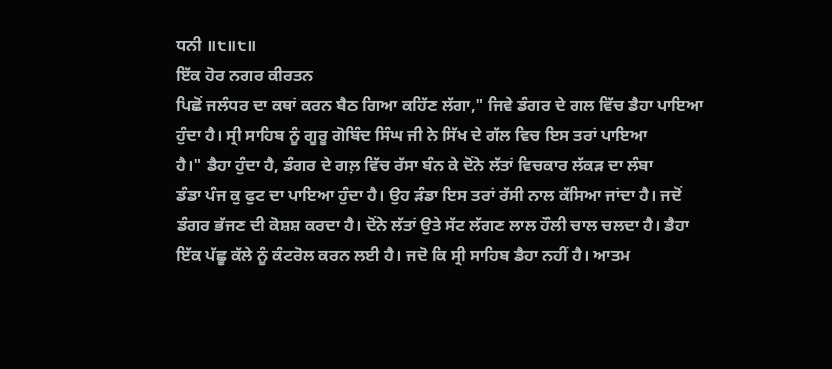ਧਨੀ ॥੮॥੮॥
ਇੱਕ ਹੋਰ ਨਗਰ ਕੀਰਤਨ
ਪਿਛੋਂ ਜਲੰਧਰ ਦਾ ਕਥਾਂ ਕਰਨ ਬੈਠ ਗਿਆ ਕਹਿੱਣ ਲੱਗਾ," ਜਿਵੇ ਡੰਗਰ ਦੇ ਗਲ ਵਿੱਚ ਡੈਹਾ ਪਾਇਆ
ਹੁੰਦਾ ਹੈ। ਸ੍ਰੀ ਸਾਹਿਬ ਨੂੰ ਗੂਰੂ ਗੋਬਿੰਦ ਸਿੰਘ ਜੀ ਨੇ ਸਿੱਖ ਦੇ ਗੱਲ ਵਿਚ ਇਸ ਤਰਾਂ ਪਾਇਆ
ਹੈ।" ਡੈਹਾ ਹੁੰਦਾ ਹੈ, ਡੰਗਰ ਦੇ ਗਲ਼ ਵਿੱਚ ਰੱਸਾ ਬੰਨ ਕੇ ਦੋਂਨੇ ਲੱਤਾਂ ਵਿਚਕਾਰ ਲੱਕੜ ਦਾ ਲੰਬਾ
ਡੰਡਾ ਪੰਜ ਕੁ ਫੁਟ ਦਾ ਪਾਇਆ ਹੁੰਦਾ ਹੈ। ਉਹ ਡ਼ੰਡਾ ਇਸ ਤਰਾਂ ਰੱਸੀ ਨਾਲ ਕੱਸਿਆ ਜਾਂਦਾ ਹੈ। ਜਦੋਂ
ਡੰਗਰ ਭੱਜਣ ਦੀ ਕੋਸ਼ਸ਼ ਕਰਦਾ ਹੈ। ਦੋਂਨੇ ਲੱਤਾਂ ਉਤੇ ਸੱਟ ਲੱਗਣ ਲਾਲ ਹੌਲੀ ਚਾਲ ਚਲਦਾ ਹੈ। ਡੈਹਾ
ਇੱਕ ਪੱਛੂ ਕੱਲੇ ਨੂੰ ਕੰਟਰੋਲ ਕਰਨ ਲਈ ਹੈ। ਜਦੋ ਕਿ ਸ੍ਰੀ ਸਾਹਿਬ ਡੈਹਾ ਨਹੀਂ ਹੈ। ਆਤਮ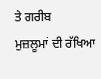ਤੇ ਗਰੀਬ
ਮੁਜ਼ਲੂਮਾਂ ਦੀ ਰੱਖਿਆ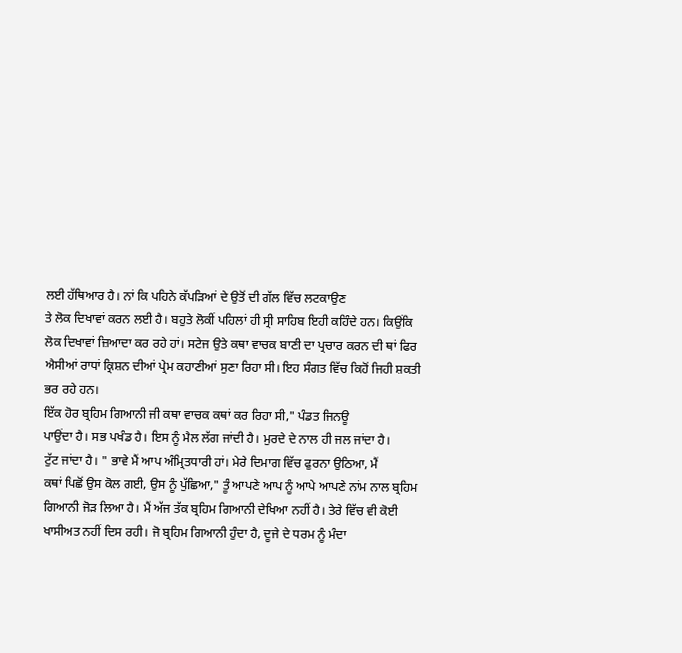ਲਈ ਹੱਥਿਆਰ ਹੈ। ਨਾਂ ਕਿ ਪਹਿਨੇ ਕੱਪੜਿਆਂ ਦੇ ਉਤੋਂ ਦੀ ਗੱਲ ਵਿੱਚ ਲਟਕਾਉਣ
ਤੇ ਲੋਕ ਦਿਖਾਵਾਂ ਕਰਨ ਲਈ ਹੈ। ਬਹੁਤੇ ਲੋਕੀਂ ਪਹਿਲਾਂ ਹੀ ਸ੍ਰੀ ਸਾਹਿਬ ਇਹੀ ਕਹਿੰਦੇ ਹਨ। ਕਿਉਂਕਿ
ਲੋਕ ਦਿਖਾਵਾਂ ਜ਼ਿਆਦਾ ਕਰ ਰਹੇ ਹਾਂ। ਸਟੇਜ ਉਤੇ ਕਥਾ ਵਾਚਕ ਬਾਣੀ ਦਾ ਪ੍ਰਚਾਰ ਕਰਨ ਦੀ ਥਾਂ ਫਿਰ
ਐਸੀਆਂ ਰਾਧਾਂ ਕ੍ਰਿਸ਼ਨ ਦੀਆਂ ਪ੍ਰੇਮ ਕਹਾਣੀਆਂ ਸੁਣਾ ਰਿਹਾ ਸੀ। ਇਹ ਸੰਗਤ ਵਿੱਚ ਕਿਹੋਂ ਜਿਹੀ ਸ਼ਕਤੀ
ਭਰ ਰਹੇ ਹਨ।
ਇੱਕ ਹੋਰ ਬ੍ਰਹਿਮ ਗਿਆਨੀ ਜੀ ਕਥਾ ਵਾਚਕ ਕਥਾਂ ਕਰ ਰਿਹਾ ਸੀ," ਪੰਡਤ ਜਿਨਊ
ਪਾਉਂਦਾ ਹੈ। ਸਭ ਪਖੰਡ ਹੈ। ਇਸ ਨੂੰ ਮੈਲ ਲੱਗ ਜਾਂਦੀ ਹੈ। ਮੁਰਦੇ ਦੇ ਨਾਲ ਹੀ ਜਲ ਜਾਂਦਾ ਹੈ।
ਟੁੱਟ ਜਾਂਦਾ ਹੈ। " ਭਾਵੇ ਮੈਂ ਆਪ ਅੰਮ੍ਰਿਤਧਾਰੀ ਹਾਂ। ਮੇਰੇ ਦਿਮਾਗ ਵਿੱਚ ਫੁਰਨਾ ਉਠਿਆ, ਮੈਂ
ਕਥਾਂ ਪਿਛੋਂ ਉਸ ਕੋਲ ਗਈ, ਉਸ ਨੂੰ ਪੁੱਛਿਆ," ਤੂੰ ਆਪਣੇ ਆਪ ਨੂੰ ਆਪੇ ਆਪਣੇ ਨਾਂਮ ਨਾਲ ਬ੍ਰਹਿਮ
ਗਿਆਨੀ ਜੋੜ ਲਿਆ ਹੈ। ਮੈਂ ਅੱਜ ਤੱਕ ਬ੍ਰਹਿਮ ਗਿਆਨੀ ਦੇਖਿਆ ਨਹੀਂ ਹੈ। ਤੇਰੇ ਵਿੱਚ ਵੀ ਕੋਈ
ਖਾਸੀਅਤ ਨਹੀਂ ਦਿਸ ਰਹੀ। ਜੋ ਬ੍ਰਹਿਮ ਗਿਆਨੀ ਹੁੰਦਾ ਹੈ, ਦੂਜੇ ਦੇ ਧਰਮ ਨੂੰ ਮੰਦਾ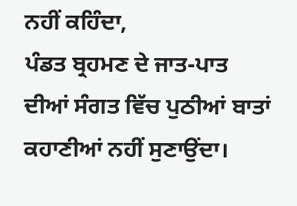ਨਹੀਂ ਕਹਿੰਦਾ,
ਪੰਡਤ ਬ੍ਰਹਮਣ ਦੇ ਜਾਤ-ਪਾਤ ਦੀਆਂ ਸੰਗਤ ਵਿੱਚ ਪੁਠੀਆਂ ਬਾਤਾਂ ਕਹਾਣੀਆਂ ਨਹੀਂ ਸੁਣਾਉਂਦਾ।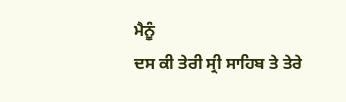ਮੈਨੂੰ
ਦਸ ਕੀ ਤੇਰੀ ਸ੍ਰੀ ਸਾਹਿਬ ਤੇ ਤੇਰੇ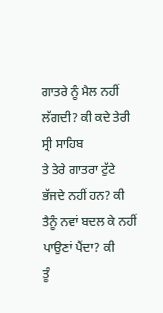ਗਾਤਰੇ ਨੂੰ ਮੈਲ ਨਹੀਂ ਲੱਗਦੀ? ਕੀ ਕਦੇ ਤੇਰੀ ਸ੍ਰੀ ਸਾਹਿਬ
ਤੇ ਤੇਰੇ ਗਾਤਰਾ ਟੁੱਟੇ ਭੱਜਦੇ ਨਹੀਂ ਹਨ? ਕੀ ਤੈਨੂੰ ਨਵਾਂ ਬਦਲ ਕੇ ਨਹੀਂ ਪਾਉਣਾਂ ਪੈਂਦਾ? ਕੀ
ਤੂੰ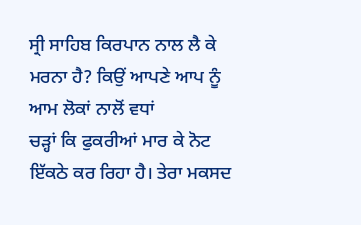ਸ੍ਰੀ ਸਾਹਿਬ ਕਿਰਪਾਨ ਨਾਲ ਲੈ ਕੇ ਮਰਨਾ ਹੈ? ਕਿਉਂ ਆਪਣੇ ਆਪ ਨੂੰ ਆਮ ਲੋਕਾਂ ਨਾਲੋਂ ਵਧਾਂ
ਚੜ੍ਹਾਂ ਕਿ ਫੁਕਰੀਆਂ ਮਾਰ ਕੇ ਨੋਟ ਇੱਕਠੇ ਕਰ ਰਿਹਾ ਹੈ। ਤੇਰਾ ਮਕਸਦ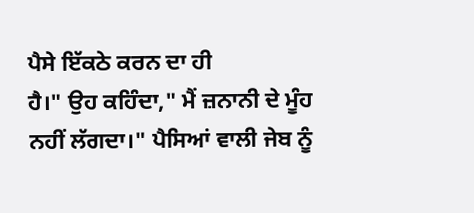ਪੈਸੇ ਇੱਕਠੇ ਕਰਨ ਦਾ ਹੀ
ਹੈ।" ਉਹ ਕਹਿੰਦਾ," ਮੈਂ ਜ਼ਨਾਨੀ ਦੇ ਮੂੰਹ ਨਹੀਂ ਲੱਗਦਾ।" ਪੈਸਿਆਂ ਵਾਲੀ ਜੇਬ ਨੂੰ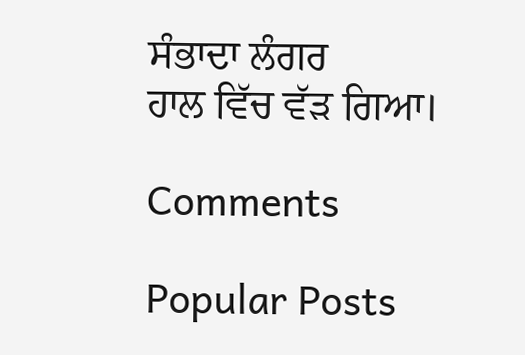ਸੰਭਾਦਾ ਲੰਗਰ
ਹਾਲ ਵਿੱਚ ਵੱੜ ਗਿਆ।

Comments

Popular Posts